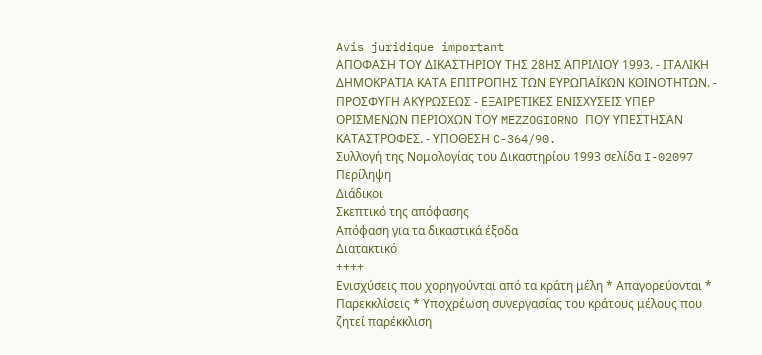Avis juridique important
ΑΠΟΦΑΣΗ ΤΟΥ ΔΙΚΑΣΤΗΡΙΟΥ ΤΗΣ 28ΗΣ ΑΠΡΙΛΙΟΥ 1993. - ΙΤΑΛΙΚΗ ΔΗΜΟΚΡΑΤΙΑ ΚΑΤΑ ΕΠΙΤΡΟΠΗΣ ΤΩΝ ΕΥΡΩΠΑΪΚΩΝ ΚΟΙΝΟΤΗΤΩΝ. - ΠΡΟΣΦΥΓΗ ΑΚΥΡΩΣΕΩΣ - ΕΞΑΙΡΕΤΙΚΕΣ ΕΝΙΣΧΥΣΕΙΣ ΥΠΕΡ ΟΡΙΣΜΕΝΩΝ ΠΕΡΙΟΧΩΝ ΤΟΥ MEZZOGIORNO ΠΟΥ ΥΠΕΣΤΗΣΑΝ ΚΑΤΑΣΤΡΟΦΕΣ. - ΥΠΟΘΕΣΗ C-364/90.
Συλλογή της Νομολογίας του Δικαστηρίου 1993 σελίδα I-02097
Περίληψη
Διάδικοι
Σκεπτικό της απόφασης
Απόφαση για τα δικαστικά έξοδα
Διατακτικό
++++
Ενισχύσεις που χορηγούνται από τα κράτη μέλη * Aπαγορεύονται * Παρεκκλίσεις * Υποχρέωση συνεργασίας του κράτους μέλους που ζητεί παρέκκλιση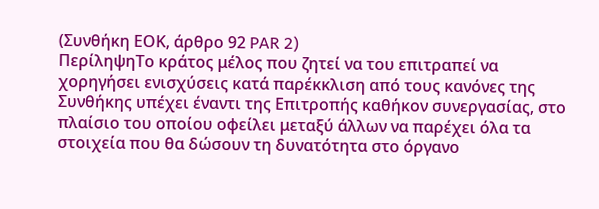(Συνθήκη ΕΟΚ, άρθρο 92 PAR 2)
ΠερίληψηΤο κράτος μέλος που ζητεί να του επιτραπεί να χορηγήσει ενισχύσεις κατά παρέκκλιση από τους κανόνες της Συνθήκης υπέχει έναντι της Επιτροπής καθήκον συνεργασίας, στο πλαίσιο του οποίου οφείλει μεταξύ άλλων να παρέχει όλα τα στοιχεία που θα δώσουν τη δυνατότητα στο όργανο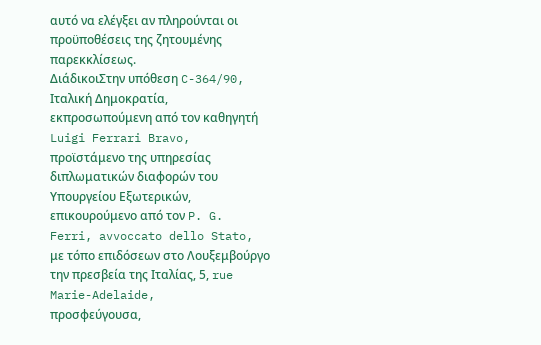αυτό να ελέγξει αν πληρούνται οι προϋποθέσεις της ζητουμένης παρεκκλίσεως.
ΔιάδικοιΣτην υπόθεση C-364/90,
Ιταλική Δημοκρατία, εκπροσωπούμενη από τον καθηγητή Luigi Ferrari Bravo, προϊστάμενο της υπηρεσίας διπλωματικών διαφορών του Υπουργείου Εξωτερικών, επικουρούμενο από τον P. G. Ferri, avvoccato dello Stato, με τόπο επιδόσεων στο Λουξεμβούργο την πρεσβεία της Ιταλίας, 5, rue Marie-Adelaide,
προσφεύγουσα,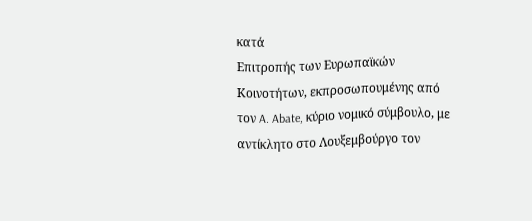κατά
Επιτροπής των Ευρωπαϊκών Κοινοτήτων, εκπροσωπουμένης από τον A. Abate, κύριο νομικό σύμβουλο, με αντίκλητο στο Λουξεμβούργο τον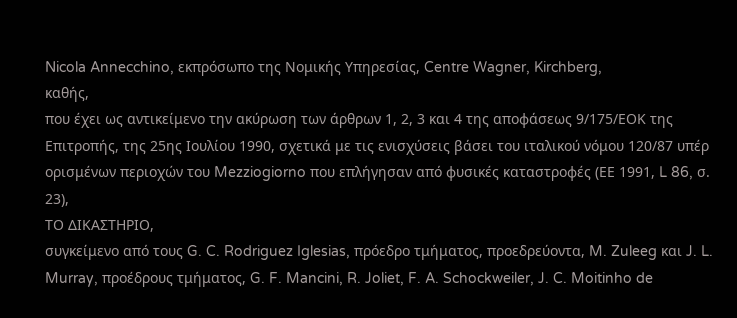Nicola Annecchino, εκπρόσωπο της Νομικής Υπηρεσίας, Centre Wagner, Kirchberg,
καθής,
που έχει ως αντικείμενο την ακύρωση των άρθρων 1, 2, 3 και 4 της αποφάσεως 9/175/ΕΟΚ της Επιτροπής, της 25ης Ιουλίου 1990, σχετικά με τις ενισχύσεις βάσει του ιταλικού νόμου 120/87 υπέρ ορισμένων περιοχών του Mezziogiorno που επλήγησαν από φυσικές καταστροφές (ΕΕ 1991, L 86, σ. 23),
ΤΟ ΔΙΚΑΣΤΗΡΙΟ,
συγκείμενο από τους G. C. Rodriguez Iglesias, πρόεδρο τμήματος, προεδρεύοντα, M. Zuleeg και J. L. Murray, προέδρους τμήματος, G. F. Mancini, R. Joliet, F. A. Schockweiler, J. C. Moitinho de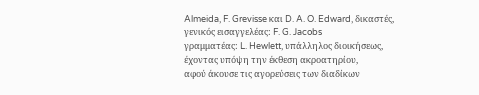Almeida, F. Grevisse και D. A. O. Edward, δικαστές,
γενικός εισαγγελέας: F. G. Jacobs
γραμματέας: L. Hewlett, υπάλληλος διοικήσεως,
έχοντας υπόψη την έκθεση ακροατηρίου,
αφού άκουσε τις αγορεύσεις των διαδίκων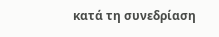κατά τη συνεδρίαση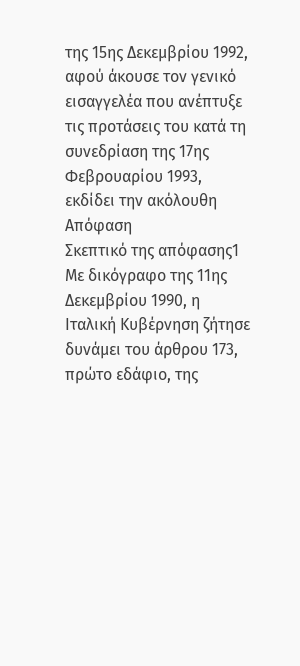της 15ης Δεκεμβρίου 1992,
αφού άκουσε τον γενικό εισαγγελέα που ανέπτυξε τις προτάσεις του κατά τη συνεδρίαση της 17ης Φεβρουαρίου 1993,
εκδίδει την ακόλουθη
Απόφαση
Σκεπτικό της απόφασης1 Με δικόγραφο της 11ης Δεκεμβρίου 1990, η Ιταλική Κυβέρνηση ζήτησε δυνάμει του άρθρου 173, πρώτο εδάφιο, της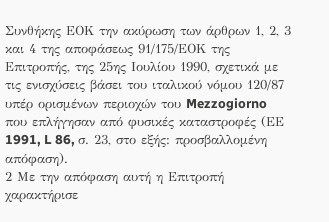Συνθήκης ΕΟΚ την ακύρωση των άρθρων 1, 2, 3 και 4 της αποφάσεως 91/175/ΕΟΚ της Επιτροπής, της 25ης Ιουλίου 1990, σχετικά με τις ενισχύσεις βάσει του ιταλικού νόμου 120/87 υπέρ ορισμένων περιοχών του Mezzogiorno που επλήγησαν από φυσικές καταστροφές (ΕΕ 1991, L 86, σ. 23, στο εξής: προσβαλλομένη απόφαση).
2 Με την απόφαση αυτή η Επιτροπή χαρακτήρισε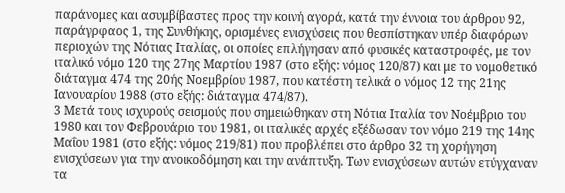παράνομες και ασυμβίβαστες προς την κοινή αγορά, κατά την έννοια του άρθρου 92, παράγρφαος 1, της Συνθήκης, ορισμένες ενισχύσεις που θεσπίστηκαν υπέρ διαφόρων περιοχών της Νότιας Ιταλίας, οι οποίες επλήγησαν από φυσικές καταστροφές, με τον ιταλικό νόμο 120 της 27ης Μαρτίου 1987 (στο εξής: νόμος 120/87) και με το νομοθετικό διάταγμα 474 της 20ής Νοεμβρίου 1987, που κατέστη τελικά ο νόμος 12 της 21ης Ιανουαρίου 1988 (στο εξής: διάταγμα 474/87).
3 Μετά τους ισχυρούς σεισμούς που σημειώθηκαν στη Νότια Ιταλία τον Νοέμβριο του 1980 και τον Φεβρουάριο του 1981, οι ιταλικές αρχές εξέδωσαν τον νόμο 219 της 14ης Μαΐου 1981 (στο εξής: νόμος 219/81) που προβλέπει στο άρθρο 32 τη χορήγηση ενισχύσεων για την ανοικοδόμηση και την ανάπτυξη. Των ενισχύσεων αυτών ετύγχαναν τα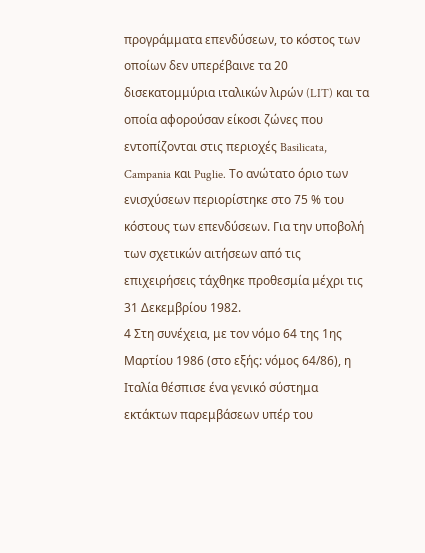προγράμματα επενδύσεων, το κόστος των οποίων δεν υπερέβαινε τα 20 δισεκατομμύρια ιταλικών λιρών (LIT) και τα οποία αφορούσαν είκοσι ζώνες που εντοπίζονται στις περιοχές Basilicata, Campania και Puglie. Το ανώτατο όριο των ενισχύσεων περιορίστηκε στο 75 % του κόστους των επενδύσεων. Για την υποβολή των σχετικών αιτήσεων από τις επιχειρήσεις τάχθηκε προθεσμία μέχρι τις 31 Δεκεμβρίου 1982.
4 Στη συνέχεια, με τον νόμο 64 της 1ης Μαρτίου 1986 (στο εξής: νόμος 64/86), η Ιταλία θέσπισε ένα γενικό σύστημα εκτάκτων παρεμβάσεων υπέρ του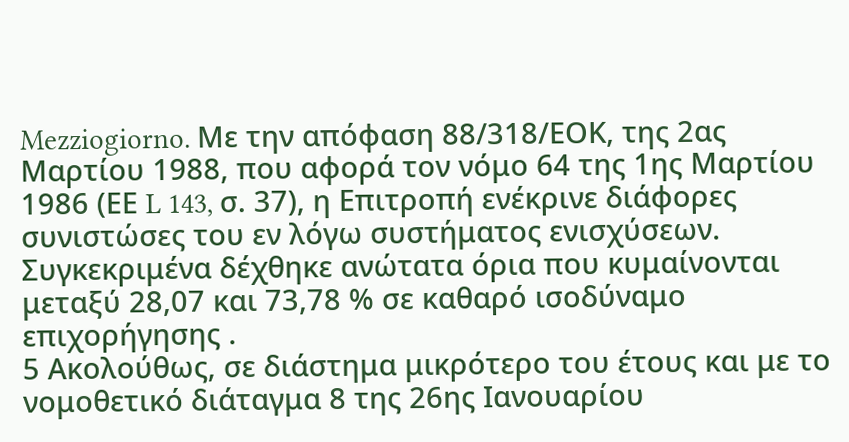Mezziogiorno. Με την απόφαση 88/318/ΕΟΚ, της 2ας Μαρτίου 1988, που αφορά τον νόμο 64 της 1ης Μαρτίου 1986 (ΕΕ L 143, σ. 37), η Επιτροπή ενέκρινε διάφορες συνιστώσες του εν λόγω συστήματος ενισχύσεων. Συγκεκριμένα δέχθηκε ανώτατα όρια που κυμαίνονται μεταξύ 28,07 και 73,78 % σε καθαρό ισοδύναμο επιχορήγησης .
5 Ακολούθως, σε διάστημα μικρότερο του έτους και με το νομοθετικό διάταγμα 8 της 26ης Ιανουαρίου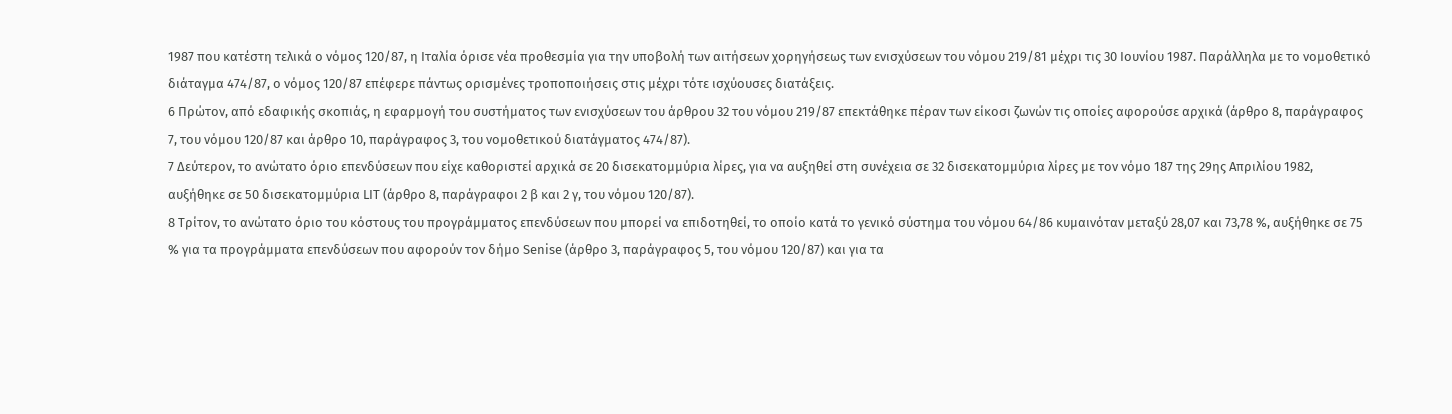1987 που κατέστη τελικά ο νόμος 120/87, η Ιταλία όρισε νέα προθεσμία για την υποβολή των αιτήσεων χορηγήσεως των ενισχύσεων του νόμου 219/81 μέχρι τις 30 Ιουνίου 1987. Παράλληλα με το νομοθετικό διάταγμα 474/87, ο νόμος 120/87 επέφερε πάντως ορισμένες τροποποιήσεις στις μέχρι τότε ισχύουσες διατάξεις.
6 Πρώτον, από εδαφικής σκοπιάς, η εφαρμογή του συστήματος των ενισχύσεων του άρθρου 32 του νόμου 219/87 επεκτάθηκε πέραν των είκοσι ζωνών τις οποίες αφορούσε αρχικά (άρθρο 8, παράγραφος 7, του νόμου 120/87 και άρθρο 10, παράγραφος 3, του νομοθετικού διατάγματος 474/87).
7 Δεύτερον, το ανώτατο όριο επενδύσεων που είχε καθοριστεί αρχικά σε 20 δισεκατομμύρια λίρες, για να αυξηθεί στη συνέχεια σε 32 δισεκατομμύρια λίρες με τον νόμο 187 της 29ης Απριλίου 1982, αυξήθηκε σε 50 δισεκατομμύρια LIT (άρθρο 8, παράγραφοι 2 β και 2 γ, του νόμου 120/87).
8 Τρίτον, το ανώτατο όριο του κόστους του προγράμματος επενδύσεων που μπορεί να επιδοτηθεί, το οποίο κατά το γενικό σύστημα του νόμου 64/86 κυμαινόταν μεταξύ 28,07 και 73,78 %, αυξήθηκε σε 75 % για τα προγράμματα επενδύσεων που αφορούν τον δήμο Senise (άρθρο 3, παράγραφος 5, του νόμου 120/87) και για τα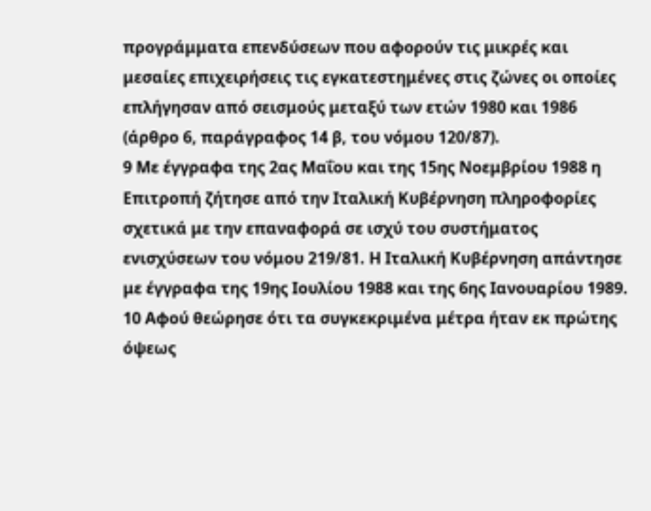προγράμματα επενδύσεων που αφορούν τις μικρές και μεσαίες επιχειρήσεις τις εγκατεστημένες στις ζώνες οι οποίες επλήγησαν από σεισμούς μεταξύ των ετών 1980 και 1986 (άρθρο 6, παράγραφος 14 β, του νόμου 120/87).
9 Με έγγραφα της 2ας Μαΐου και της 15ης Νοεμβρίου 1988 η Επιτροπή ζήτησε από την Ιταλική Κυβέρνηση πληροφορίες σχετικά με την επαναφορά σε ισχύ του συστήματος ενισχύσεων του νόμου 219/81. Η Ιταλική Κυβέρνηση απάντησε με έγγραφα της 19ης Ιουλίου 1988 και της 6ης Ιανουαρίου 1989.
10 Αφού θεώρησε ότι τα συγκεκριμένα μέτρα ήταν εκ πρώτης όψεως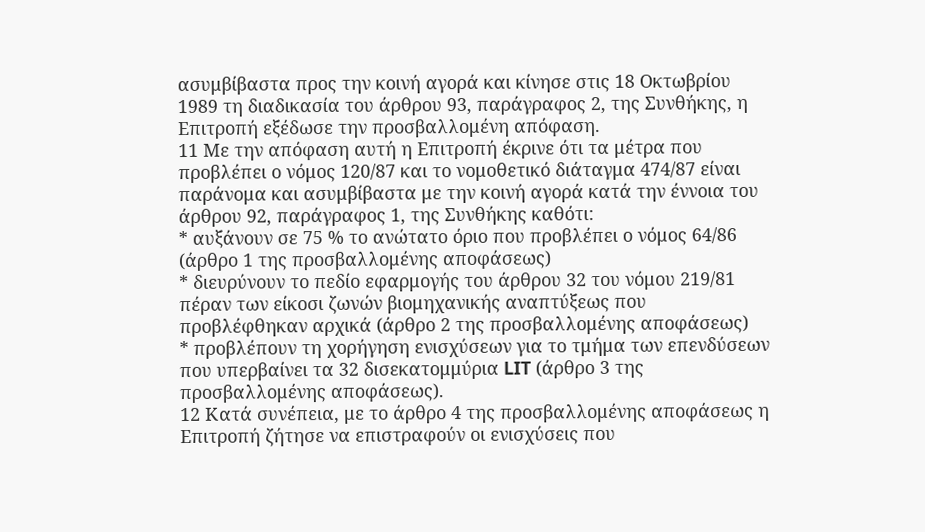ασυμβίβαστα προς την κοινή αγορά και κίνησε στις 18 Οκτωβρίου 1989 τη διαδικασία του άρθρου 93, παράγραφος 2, της Συνθήκης, η Επιτροπή εξέδωσε την προσβαλλομένη απόφαση.
11 Με την απόφαση αυτή η Επιτροπή έκρινε ότι τα μέτρα που προβλέπει ο νόμος 120/87 και το νομοθετικό διάταγμα 474/87 είναι παράνομα και ασυμβίβαστα με την κοινή αγορά κατά την έννοια του άρθρου 92, παράγραφος 1, της Συνθήκης καθότι:
* αυξάνουν σε 75 % το ανώτατο όριο που προβλέπει ο νόμος 64/86 (άρθρο 1 της προσβαλλομένης αποφάσεως)
* διευρύνουν το πεδίο εφαρμογής του άρθρου 32 του νόμου 219/81 πέραν των είκοσι ζωνών βιομηχανικής αναπτύξεως που προβλέφθηκαν αρχικά (άρθρο 2 της προσβαλλομένης αποφάσεως)
* προβλέπουν τη χορήγηση ενισχύσεων για το τμήμα των επενδύσεων που υπερβαίνει τα 32 δισεκατομμύρια LIT (άρθρο 3 της προσβαλλομένης αποφάσεως).
12 Κατά συνέπεια, με το άρθρο 4 της προσβαλλομένης αποφάσεως η Επιτροπή ζήτησε να επιστραφούν οι ενισχύσεις που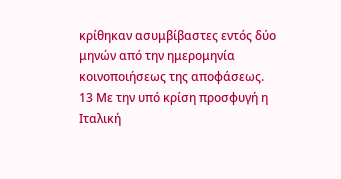κρίθηκαν ασυμβίβαστες εντός δύο μηνών από την ημερομηνία κοινοποιήσεως της αποφάσεως.
13 Με την υπό κρίση προσφυγή η Ιταλική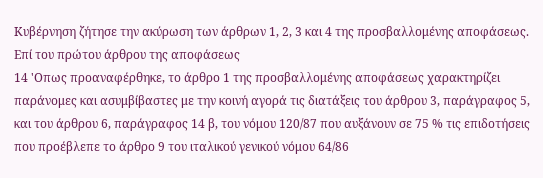Κυβέρνηση ζήτησε την ακύρωση των άρθρων 1, 2, 3 και 4 της προσβαλλομένης αποφάσεως.
Επί του πρώτου άρθρου της αποφάσεως
14 'Οπως προαναφέρθηκε, το άρθρο 1 της προσβαλλομένης αποφάσεως χαρακτηρίζει παράνομες και ασυμβίβαστες με την κοινή αγορά τις διατάξεις του άρθρου 3, παράγραφος 5, και του άρθρου 6, παράγραφος 14 β, του νόμου 120/87 που αυξάνουν σε 75 % τις επιδοτήσεις που προέβλεπε το άρθρο 9 του ιταλικού γενικού νόμου 64/86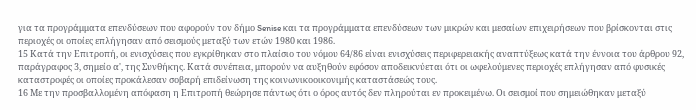για τα προγράμματα επενδύσεων που αφορούν τον δήμο Senise και τα προγράμματα επενδύσεων των μικρών και μεσαίων επιχειρήσεων που βρίσκονται στις περιοχές οι οποίες επλήγησαν από σεισμούς μεταξύ των ετών 1980 και 1986.
15 Κατά την Επιτροπή, οι ενισχύσεις που εγκρίθηκαν στο πλαίσιο του νόμου 64/86 είναι ενισχύσεις περιφερειακής αναπτύξεως κατά την έννοια του άρθρου 92, παράγραφος 3, σημείο α', της Συνθήκης. Κατά συνέπεια, μπορούν να αυξηθούν εφόσον αποδεικνύεται ότι οι ωφελούμενες περιοχές επλήγησαν από φυσικές καταστροφές οι οποίες προκάλεσαν σοβαρή επιδείνωση της κοινωνικοοικονιμής καταστάσεώς τους.
16 Με την προσβαλλομένη απόφαση η Επιτροπή θεώρησε πάντως ότι ο όρος αυτός δεν πληρούται εν προκειμένω. Οι σεισμοί που σημειώθηκαν μεταξύ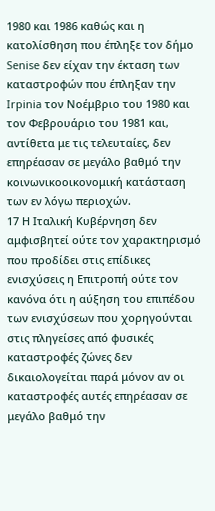1980 και 1986 καθώς και η κατολίσθηση που έπληξε τον δήμο Senise δεν είχαν την έκταση των καταστροφών που έπληξαν την Irpinia τον Νοέμβριο του 1980 και τον Φεβρουάριο του 1981 και, αντίθετα με τις τελευταίες, δεν επηρέασαν σε μεγάλο βαθμό την κοινωνικοοικονομική κατάσταση των εν λόγω περιοχών.
17 Η Ιταλική Κυβέρνηση δεν αμφισβητεί ούτε τον χαρακτηρισμό που προδίδει στις επίδικες ενισχύσεις η Επιτροπή ούτε τον κανόνα ότι η αύξηση του επιπέδου των ενισχύσεων που χορηγούνται στις πληγείσες από φυσικές καταστροφές ζώνες δεν δικαιολογείται παρά μόνον αν οι καταστροφές αυτές επηρέασαν σε μεγάλο βαθμό την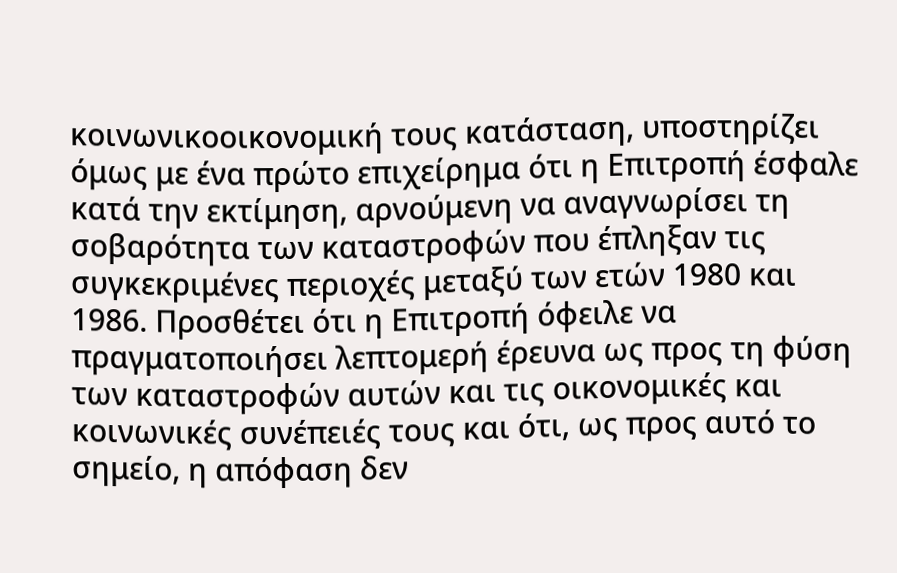κοινωνικοοικονομική τους κατάσταση, υποστηρίζει όμως με ένα πρώτο επιχείρημα ότι η Επιτροπή έσφαλε κατά την εκτίμηση, αρνούμενη να αναγνωρίσει τη σοβαρότητα των καταστροφών που έπληξαν τις συγκεκριμένες περιοχές μεταξύ των ετών 1980 και 1986. Προσθέτει ότι η Επιτροπή όφειλε να πραγματοποιήσει λεπτομερή έρευνα ως προς τη φύση των καταστροφών αυτών και τις οικονομικές και κοινωνικές συνέπειές τους και ότι, ως προς αυτό το σημείο, η απόφαση δεν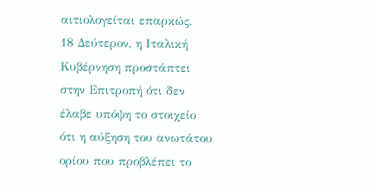αιτιολογείται επαρκώς.
18 Δεύτερον, η Ιταλική Κυβέρνηση προστάπτει στην Επιτροπή ότι δεν έλαβε υπόψη το στοιχείο ότι η αύξηση του ανωτάτου ορίου που προβλέπει το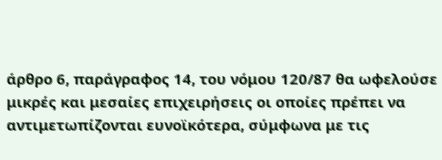άρθρο 6, παράγραφος 14, του νόμου 120/87 θα ωφελούσε μικρές και μεσαίες επιχειρήσεις οι οποίες πρέπει να αντιμετωπίζονται ευνοϊκότερα, σύμφωνα με τις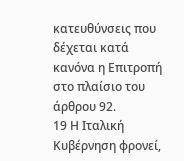κατευθύνσεις που δέχεται κατά κανόνα η Επιτροπή στο πλαίσιο του άρθρου 92.
19 Η Ιταλική Κυβέρνηση φρονεί,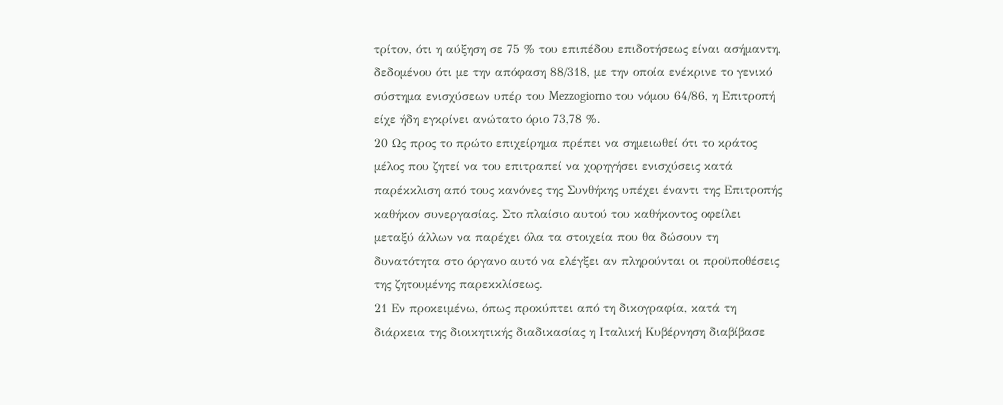τρίτον, ότι η αύξηση σε 75 % του επιπέδου επιδοτήσεως είναι ασήμαντη, δεδομένου ότι με την απόφαση 88/318, με την οποία ενέκρινε το γενικό σύστημα ενισχύσεων υπέρ του Mezzogiorno του νόμου 64/86, η Επιτροπή είχε ήδη εγκρίνει ανώτατο όριο 73,78 %.
20 Ως προς το πρώτο επιχείρημα πρέπει να σημειωθεί ότι το κράτος μέλος που ζητεί να του επιτραπεί να χορηγήσει ενισχύσεις κατά παρέκκλιση από τους κανόνες της Συνθήκης υπέχει έναντι της Επιτροπής καθήκον συνεργασίας. Στο πλαίσιο αυτού του καθήκοντος οφείλει μεταξύ άλλων να παρέχει όλα τα στοιχεία που θα δώσουν τη δυνατότητα στο όργανο αυτό να ελέγξει αν πληρούνται οι προϋποθέσεις της ζητουμένης παρεκκλίσεως.
21 Εν προκειμένω, όπως προκύπτει από τη δικογραφία, κατά τη διάρκεια της διοικητικής διαδικασίας η Ιταλική Κυβέρνηση διαβίβασε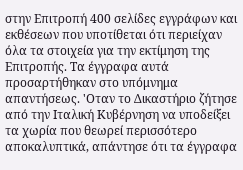στην Επιτροπή 400 σελίδες εγγράφων και εκθέσεων που υποτίθεται ότι περιείχαν όλα τα στοιχεία για την εκτίμηση της Επιτροπής. Τα έγγραφα αυτά προσαρτήθηκαν στο υπόμνημα απαντήσεως. 'Οταν το Δικαστήριο ζήτησε από την Ιταλική Κυβέρνηση να υποδείξει τα χωρία που θεωρεί περισσότερο αποκαλυπτικά, απάντησε ότι τα έγγραφα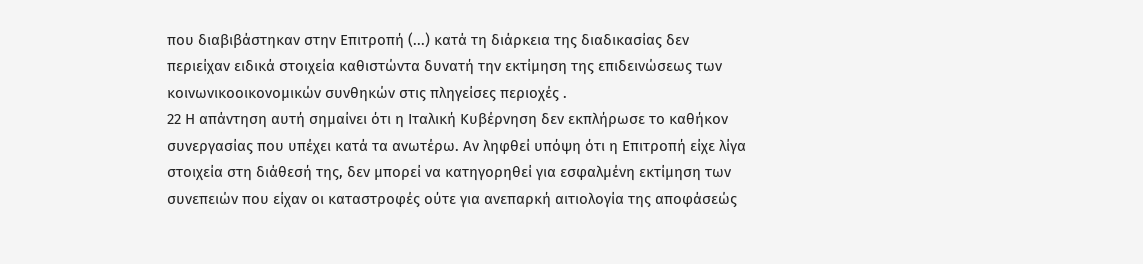που διαβιβάστηκαν στην Επιτροπή (...) κατά τη διάρκεια της διαδικασίας δεν περιείχαν ειδικά στοιχεία καθιστώντα δυνατή την εκτίμηση της επιδεινώσεως των κοινωνικοοικονομικών συνθηκών στις πληγείσες περιοχές .
22 Η απάντηση αυτή σημαίνει ότι η Ιταλική Κυβέρνηση δεν εκπλήρωσε το καθήκον συνεργασίας που υπέχει κατά τα ανωτέρω. Αν ληφθεί υπόψη ότι η Επιτροπή είχε λίγα στοιχεία στη διάθεσή της, δεν μπορεί να κατηγορηθεί για εσφαλμένη εκτίμηση των συνεπειών που είχαν οι καταστροφές ούτε για ανεπαρκή αιτιολογία της αποφάσεώς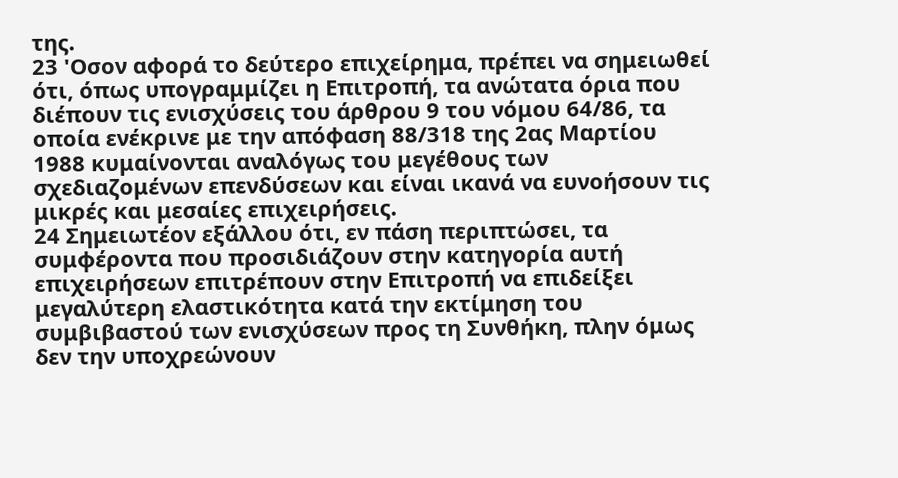της.
23 'Οσον αφορά το δεύτερο επιχείρημα, πρέπει να σημειωθεί ότι, όπως υπογραμμίζει η Επιτροπή, τα ανώτατα όρια που διέπουν τις ενισχύσεις του άρθρου 9 του νόμου 64/86, τα οποία ενέκρινε με την απόφαση 88/318 της 2ας Μαρτίου 1988 κυμαίνονται αναλόγως του μεγέθους των σχεδιαζομένων επενδύσεων και είναι ικανά να ευνοήσουν τις μικρές και μεσαίες επιχειρήσεις.
24 Σημειωτέον εξάλλου ότι, εν πάση περιπτώσει, τα συμφέροντα που προσιδιάζουν στην κατηγορία αυτή επιχειρήσεων επιτρέπουν στην Επιτροπή να επιδείξει μεγαλύτερη ελαστικότητα κατά την εκτίμηση του συμβιβαστού των ενισχύσεων προς τη Συνθήκη, πλην όμως δεν την υποχρεώνουν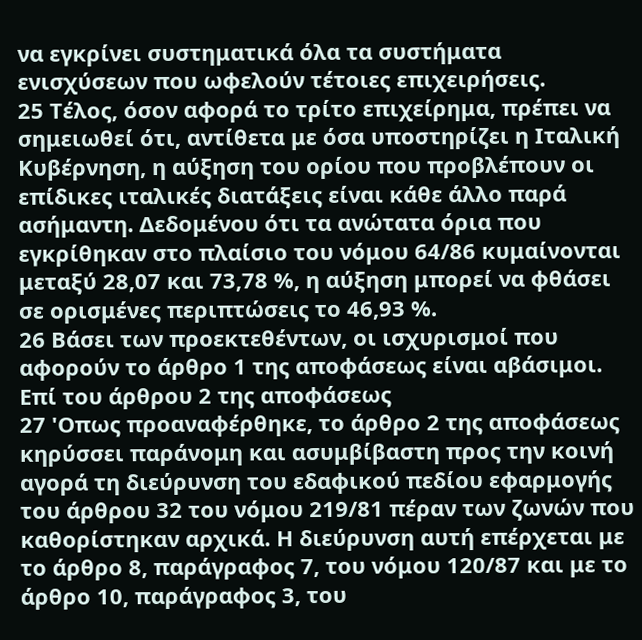να εγκρίνει συστηματικά όλα τα συστήματα ενισχύσεων που ωφελούν τέτοιες επιχειρήσεις.
25 Τέλος, όσον αφορά το τρίτο επιχείρημα, πρέπει να σημειωθεί ότι, αντίθετα με όσα υποστηρίζει η Ιταλική Κυβέρνηση, η αύξηση του ορίου που προβλέπουν οι επίδικες ιταλικές διατάξεις είναι κάθε άλλο παρά ασήμαντη. Δεδομένου ότι τα ανώτατα όρια που εγκρίθηκαν στο πλαίσιο του νόμου 64/86 κυμαίνονται μεταξύ 28,07 και 73,78 %, η αύξηση μπορεί να φθάσει σε ορισμένες περιπτώσεις το 46,93 %.
26 Βάσει των προεκτεθέντων, οι ισχυρισμοί που αφορούν το άρθρο 1 της αποφάσεως είναι αβάσιμοι.
Επί του άρθρου 2 της αποφάσεως
27 'Οπως προαναφέρθηκε, το άρθρο 2 της αποφάσεως κηρύσσει παράνομη και ασυμβίβαστη προς την κοινή αγορά τη διεύρυνση του εδαφικού πεδίου εφαρμογής του άρθρου 32 του νόμου 219/81 πέραν των ζωνών που καθορίστηκαν αρχικά. Η διεύρυνση αυτή επέρχεται με το άρθρο 8, παράγραφος 7, του νόμου 120/87 και με το άρθρο 10, παράγραφος 3, του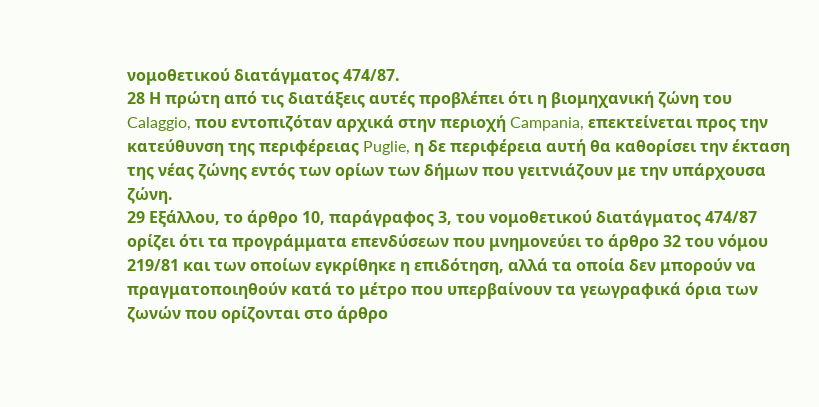νομοθετικού διατάγματος 474/87.
28 Η πρώτη από τις διατάξεις αυτές προβλέπει ότι η βιομηχανική ζώνη του Calaggio, που εντοπιζόταν αρχικά στην περιοχή Campania, επεκτείνεται προς την κατεύθυνση της περιφέρειας Puglie, η δε περιφέρεια αυτή θα καθορίσει την έκταση της νέας ζώνης εντός των ορίων των δήμων που γειτνιάζουν με την υπάρχουσα ζώνη.
29 Εξάλλου, το άρθρο 10, παράγραφος 3, του νομοθετικού διατάγματος 474/87 ορίζει ότι τα προγράμματα επενδύσεων που μνημονεύει το άρθρο 32 του νόμου 219/81 και των οποίων εγκρίθηκε η επιδότηση, αλλά τα οποία δεν μπορούν να πραγματοποιηθούν κατά το μέτρο που υπερβαίνουν τα γεωγραφικά όρια των ζωνών που ορίζονται στο άρθρο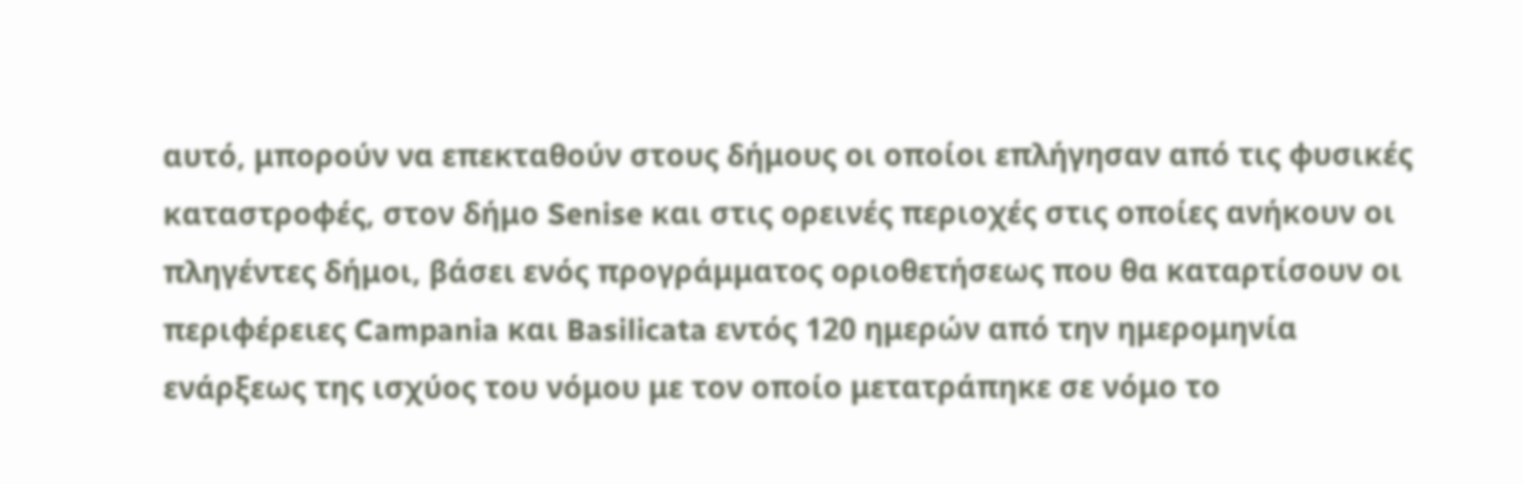αυτό, μπορούν να επεκταθούν στους δήμους οι οποίοι επλήγησαν από τις φυσικές καταστροφές, στον δήμο Senise και στις ορεινές περιοχές στις οποίες ανήκουν οι πληγέντες δήμοι, βάσει ενός προγράμματος οριοθετήσεως που θα καταρτίσουν οι περιφέρειες Campania και Basilicata εντός 120 ημερών από την ημερομηνία ενάρξεως της ισχύος του νόμου με τον οποίο μετατράπηκε σε νόμο το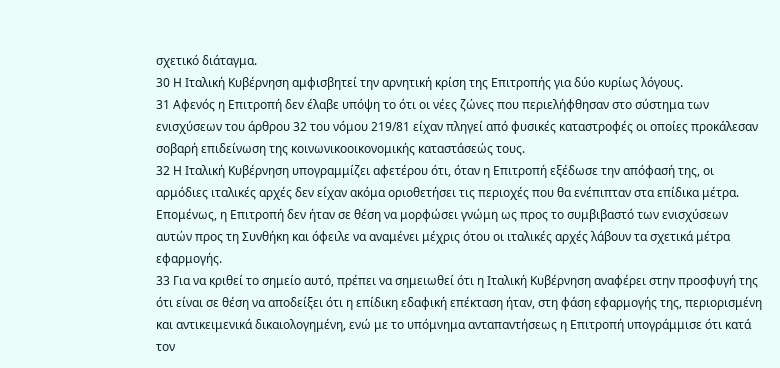σχετικό διάταγμα.
30 Η Ιταλική Κυβέρνηση αμφισβητεί την αρνητική κρίση της Επιτροπής για δύο κυρίως λόγους.
31 Αφενός η Επιτροπή δεν έλαβε υπόψη το ότι οι νέες ζώνες που περιελήφθησαν στο σύστημα των ενισχύσεων του άρθρου 32 του νόμου 219/81 είχαν πληγεί από φυσικές καταστροφές οι οποίες προκάλεσαν σοβαρή επιδείνωση της κοινωνικοοικονομικής καταστάσεώς τους.
32 Η Ιταλική Κυβέρνηση υπογραμμίζει αφετέρου ότι, όταν η Επιτροπή εξέδωσε την απόφασή της, οι αρμόδιες ιταλικές αρχές δεν είχαν ακόμα οριοθετήσει τις περιοχές που θα ενέπιπταν στα επίδικα μέτρα. Επομένως, η Επιτροπή δεν ήταν σε θέση να μορφώσει γνώμη ως προς το συμβιβαστό των ενισχύσεων αυτών προς τη Συνθήκη και όφειλε να αναμένει μέχρις ότου οι ιταλικές αρχές λάβουν τα σχετικά μέτρα εφαρμογής.
33 Για να κριθεί το σημείο αυτό, πρέπει να σημειωθεί ότι η Ιταλική Κυβέρνηση αναφέρει στην προσφυγή της ότι είναι σε θέση να αποδείξει ότι η επίδικη εδαφική επέκταση ήταν, στη φάση εφαρμογής της, περιορισμένη και αντικειμενικά δικαιολογημένη, ενώ με το υπόμνημα ανταπαντήσεως η Επιτροπή υπογράμμισε ότι κατά τον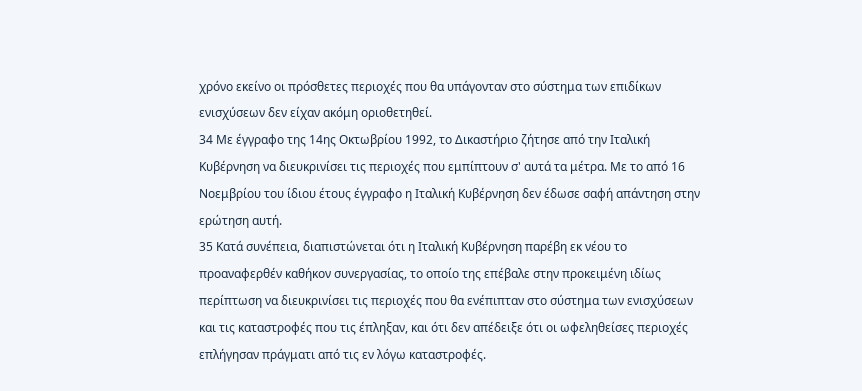χρόνο εκείνο οι πρόσθετες περιοχές που θα υπάγονταν στο σύστημα των επιδίκων ενισχύσεων δεν είχαν ακόμη οριοθετηθεί.
34 Με έγγραφο της 14ης Οκτωβρίου 1992, το Δικαστήριο ζήτησε από την Ιταλική Κυβέρνηση να διευκρινίσει τις περιοχές που εμπίπτουν σ' αυτά τα μέτρα. Με το από 16 Νοεμβρίου του ίδιου έτους έγγραφο η Ιταλική Κυβέρνηση δεν έδωσε σαφή απάντηση στην ερώτηση αυτή.
35 Κατά συνέπεια, διαπιστώνεται ότι η Ιταλική Κυβέρνηση παρέβη εκ νέου το προαναφερθέν καθήκον συνεργασίας, το οποίο της επέβαλε στην προκειμένη ιδίως περίπτωση να διευκρινίσει τις περιοχές που θα ενέπιπταν στο σύστημα των ενισχύσεων και τις καταστροφές που τις έπληξαν, και ότι δεν απέδειξε ότι οι ωφεληθείσες περιοχές επλήγησαν πράγματι από τις εν λόγω καταστροφές.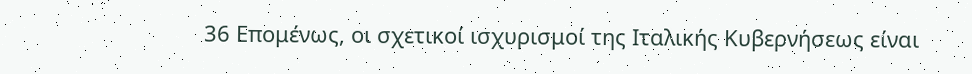36 Επομένως, οι σχετικοί ισχυρισμοί της Ιταλικής Κυβερνήσεως είναι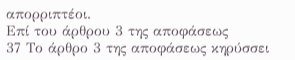απορριπτέοι.
Επί του άρθρου 3 της αποφάσεως
37 Το άρθρο 3 της αποφάσεως κηρύσσει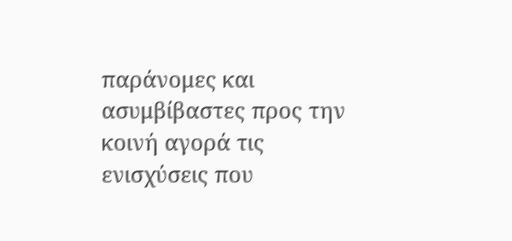παράνομες και ασυμβίβαστες προς την κοινή αγορά τις ενισχύσεις που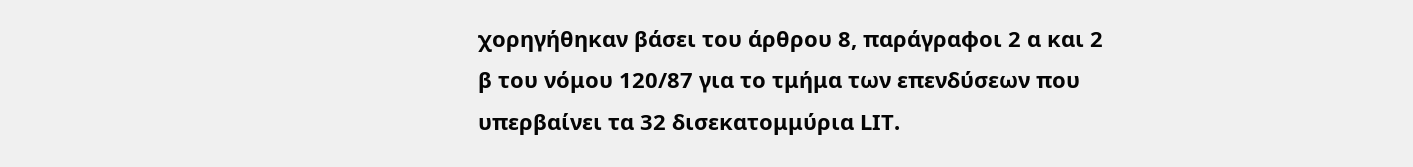χορηγήθηκαν βάσει του άρθρου 8, παράγραφοι 2 α και 2 β του νόμου 120/87 για το τμήμα των επενδύσεων που υπερβαίνει τα 32 δισεκατομμύρια LΙΤ.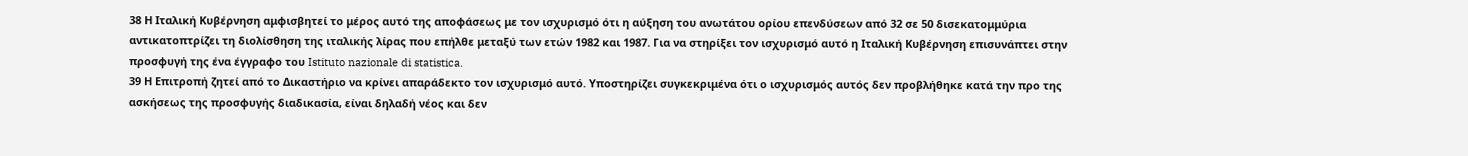38 Η Ιταλική Κυβέρνηση αμφισβητεί το μέρος αυτό της αποφάσεως με τον ισχυρισμό ότι η αύξηση του ανωτάτου ορίου επενδύσεων από 32 σε 50 δισεκατομμύρια αντικατοπτρίζει τη διολίσθηση της ιταλικής λίρας που επήλθε μεταξύ των ετών 1982 και 1987. Για να στηρίξει τον ισχυρισμό αυτό η Ιταλική Κυβέρνηση επισυνάπτει στην προσφυγή της ένα έγγραφο του Istituto nazionale di statistica.
39 Η Επιτροπή ζητεί από το Δικαστήριο να κρίνει απαράδεκτο τον ισχυρισμό αυτό. Υποστηρίζει συγκεκριμένα ότι ο ισχυρισμός αυτός δεν προβλήθηκε κατά την προ της ασκήσεως της προσφυγής διαδικασία, είναι δηλαδή νέος και δεν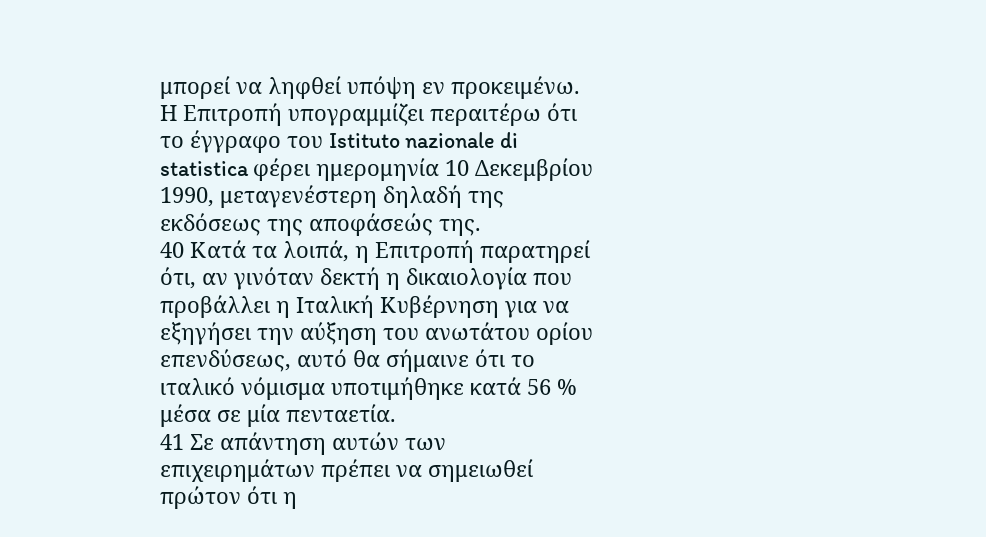μπορεί να ληφθεί υπόψη εν προκειμένω. Η Επιτροπή υπογραμμίζει περαιτέρω ότι το έγγραφο του Istituto nazionale di statistica φέρει ημερομηνία 10 Δεκεμβρίου 1990, μεταγενέστερη δηλαδή της εκδόσεως της αποφάσεώς της.
40 Κατά τα λοιπά, η Επιτροπή παρατηρεί ότι, αν γινόταν δεκτή η δικαιολογία που προβάλλει η Ιταλική Κυβέρνηση για να εξηγήσει την αύξηση του ανωτάτου ορίου επενδύσεως, αυτό θα σήμαινε ότι το ιταλικό νόμισμα υποτιμήθηκε κατά 56 % μέσα σε μία πενταετία.
41 Σε απάντηση αυτών των επιχειρημάτων πρέπει να σημειωθεί πρώτον ότι η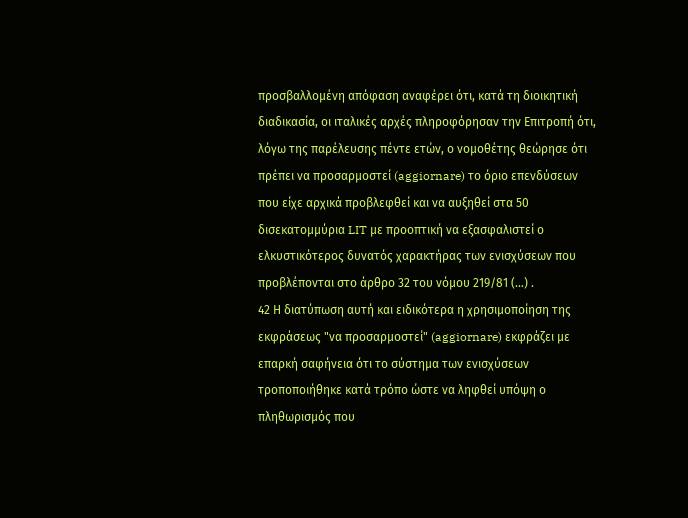προσβαλλομένη απόφαση αναφέρει ότι, κατά τη διοικητική διαδικασία, οι ιταλικές αρχές πληροφόρησαν την Επιτροπή ότι, λόγω της παρέλευσης πέντε ετών, ο νομοθέτης θεώρησε ότι πρέπει να προσαρμοστεί (aggiornare) το όριο επενδύσεων που είχε αρχικά προβλεφθεί και να αυξηθεί στα 50 δισεκατομμύρια LIT με προοπτική να εξασφαλιστεί ο ελκυστικότερος δυνατός χαρακτήρας των ενισχύσεων που προβλέπονται στο άρθρο 32 του νόμου 219/81 (...) .
42 Η διατύπωση αυτή και ειδικότερα η χρησιμοποίηση της εκφράσεως "να προσαρμοστεί" (aggiornare) εκφράζει με επαρκή σαφήνεια ότι το σύστημα των ενισχύσεων τροποποιήθηκε κατά τρόπο ώστε να ληφθεί υπόψη ο πληθωρισμός που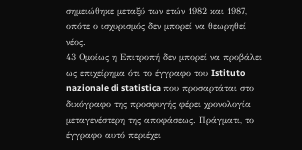σημειώθηκε μεταξύ των ετών 1982 και 1987, οπότε ο ισχυρισμός δεν μπορεί να θεωρηθεί νέος.
43 Ομοίως η Επιτροπή δεν μπορεί να προβάλει ως επιχείρημα ότι το έγγραφο του Istituto nazionale di statistica που προσαρτάται στο δικόγραφο της προσφυγής φέρει χρονολογία μεταγενέστερη της αποφάσεως. Πράγματι, το έγγραφο αυτό περιέχει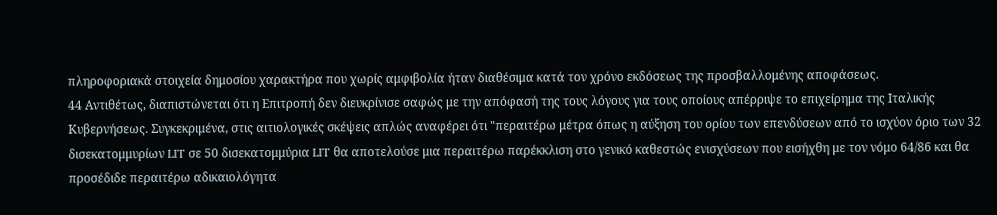πληροφοριακά στοιχεία δημοσίου χαρακτήρα που χωρίς αμφιβολία ήταν διαθέσιμα κατά τον χρόνο εκδόσεως της προσβαλλομένης αποφάσεως.
44 Αντιθέτως, διαπιστώνεται ότι η Επιτροπή δεν διευκρίνισε σαφώς με την απόφασή της τους λόγους για τους οποίους απέρριψε το επιχείρημα της Ιταλικής Κυβερνήσεως. Συγκεκριμένα, στις αιτιολογικές σκέψεις απλώς αναφέρει ότι "περαιτέρω μέτρα όπως η αύξηση του ορίου των επενδύσεων από το ισχύον όριο των 32 δισεκατομμυρίων LIT σε 50 δισεκατομμύρια LIT θα αποτελούσε μια περαιτέρω παρέκκλιση στο γενικό καθεστώς ενισχύσεων που εισήχθη με τον νόμο 64/86 και θα προσέδιδε περαιτέρω αδικαιολόγητα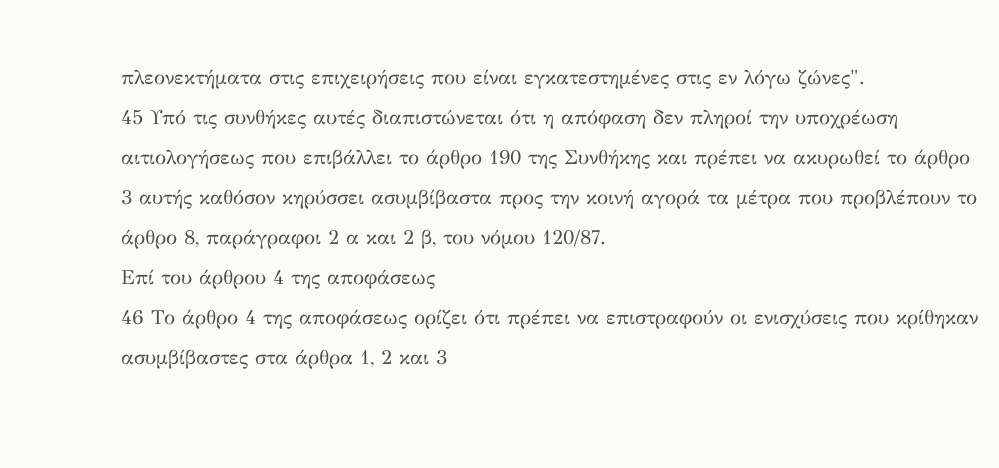πλεονεκτήματα στις επιχειρήσεις που είναι εγκατεστημένες στις εν λόγω ζώνες".
45 Υπό τις συνθήκες αυτές διαπιστώνεται ότι η απόφαση δεν πληροί την υποχρέωση αιτιολογήσεως που επιβάλλει το άρθρο 190 της Συνθήκης και πρέπει να ακυρωθεί το άρθρο 3 αυτής καθόσον κηρύσσει ασυμβίβαστα προς την κοινή αγορά τα μέτρα που προβλέπουν το άρθρο 8, παράγραφοι 2 α και 2 β, του νόμου 120/87.
Επί του άρθρου 4 της αποφάσεως
46 Το άρθρο 4 της αποφάσεως ορίζει ότι πρέπει να επιστραφούν οι ενισχύσεις που κρίθηκαν ασυμβίβαστες στα άρθρα 1, 2 και 3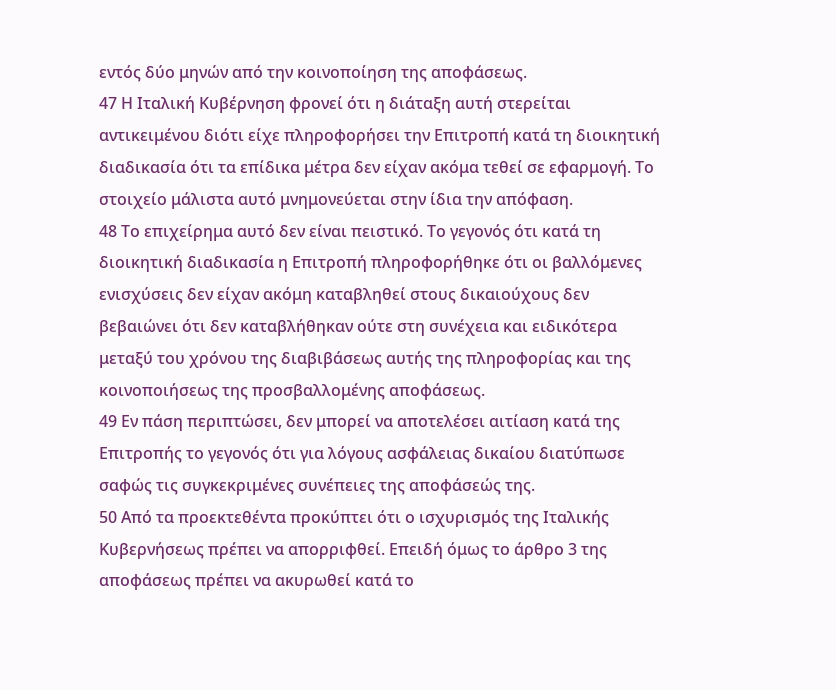εντός δύο μηνών από την κοινοποίηση της αποφάσεως.
47 Η Ιταλική Κυβέρνηση φρονεί ότι η διάταξη αυτή στερείται αντικειμένου διότι είχε πληροφορήσει την Επιτροπή κατά τη διοικητική διαδικασία ότι τα επίδικα μέτρα δεν είχαν ακόμα τεθεί σε εφαρμογή. Το στοιχείο μάλιστα αυτό μνημονεύεται στην ίδια την απόφαση.
48 Το επιχείρημα αυτό δεν είναι πειστικό. Το γεγονός ότι κατά τη διοικητική διαδικασία η Επιτροπή πληροφορήθηκε ότι οι βαλλόμενες ενισχύσεις δεν είχαν ακόμη καταβληθεί στους δικαιούχους δεν βεβαιώνει ότι δεν καταβλήθηκαν ούτε στη συνέχεια και ειδικότερα μεταξύ του χρόνου της διαβιβάσεως αυτής της πληροφορίας και της κοινοποιήσεως της προσβαλλομένης αποφάσεως.
49 Εν πάση περιπτώσει, δεν μπορεί να αποτελέσει αιτίαση κατά της Επιτροπής το γεγονός ότι για λόγους ασφάλειας δικαίου διατύπωσε σαφώς τις συγκεκριμένες συνέπειες της αποφάσεώς της.
50 Από τα προεκτεθέντα προκύπτει ότι ο ισχυρισμός της Ιταλικής Κυβερνήσεως πρέπει να απορριφθεί. Επειδή όμως το άρθρο 3 της αποφάσεως πρέπει να ακυρωθεί κατά το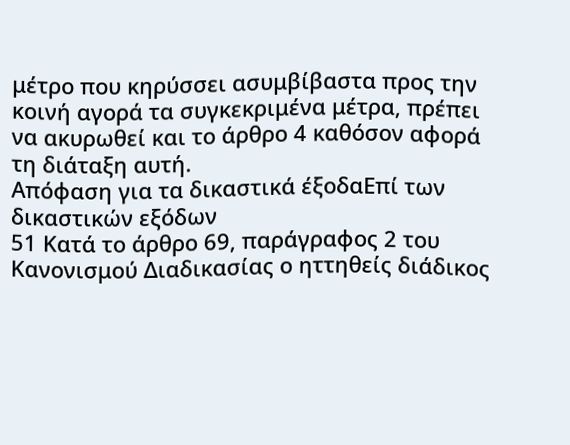μέτρο που κηρύσσει ασυμβίβαστα προς την κοινή αγορά τα συγκεκριμένα μέτρα, πρέπει να ακυρωθεί και το άρθρο 4 καθόσον αφορά τη διάταξη αυτή.
Απόφαση για τα δικαστικά έξοδαΕπί των δικαστικών εξόδων
51 Κατά το άρθρο 69, παράγραφος 2 του Κανονισμού Διαδικασίας ο ηττηθείς διάδικος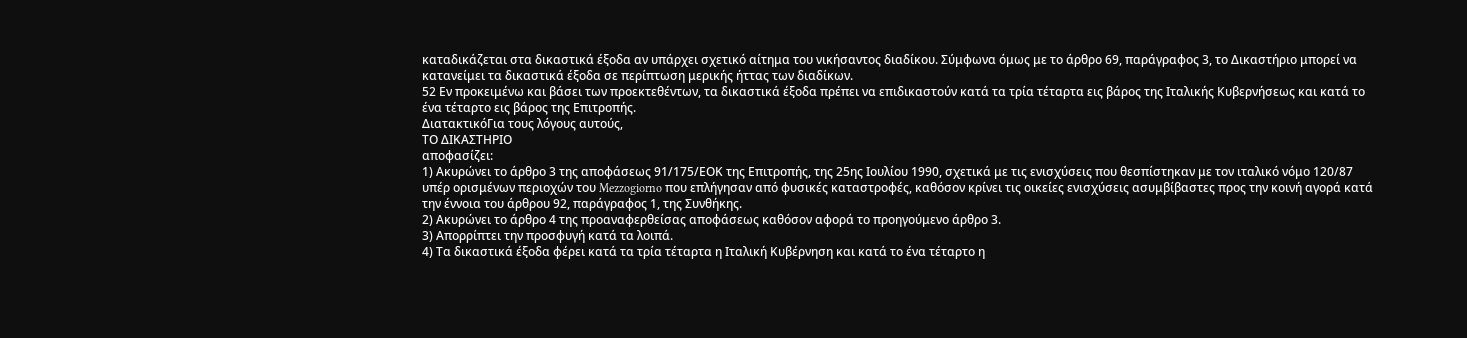καταδικάζεται στα δικαστικά έξοδα αν υπάρχει σχετικό αίτημα του νικήσαντος διαδίκου. Σύμφωνα όμως με το άρθρο 69, παράγραφος 3, το Δικαστήριο μπορεί να κατανείμει τα δικαστικά έξοδα σε περίπτωση μερικής ήττας των διαδίκων.
52 Εν προκειμένω και βάσει των προεκτεθέντων, τα δικαστικά έξοδα πρέπει να επιδικαστούν κατά τα τρία τέταρτα εις βάρος της Ιταλικής Κυβερνήσεως και κατά το ένα τέταρτο εις βάρος της Επιτροπής.
ΔιατακτικόΓια τους λόγους αυτούς,
ΤΟ ΔΙΚΑΣΤΗΡΙΟ
αποφασίζει:
1) Ακυρώνει το άρθρο 3 της αποφάσεως 91/175/ΕΟΚ της Επιτροπής, της 25ης Ιουλίου 1990, σχετικά με τις ενισχύσεις που θεσπίστηκαν με τον ιταλικό νόμο 120/87 υπέρ ορισμένων περιοχών του Mezzogiorno που επλήγησαν από φυσικές καταστροφές, καθόσον κρίνει τις οικείες ενισχύσεις ασυμβίβαστες προς την κοινή αγορά κατά την έννοια του άρθρου 92, παράγραφος 1, της Συνθήκης.
2) Ακυρώνει το άρθρο 4 της προαναφερθείσας αποφάσεως καθόσον αφορά το προηγούμενο άρθρο 3.
3) Απορρίπτει την προσφυγή κατά τα λοιπά.
4) Τα δικαστικά έξοδα φέρει κατά τα τρία τέταρτα η Ιταλική Κυβέρνηση και κατά το ένα τέταρτο η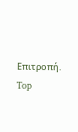Επιτροπή.
Top